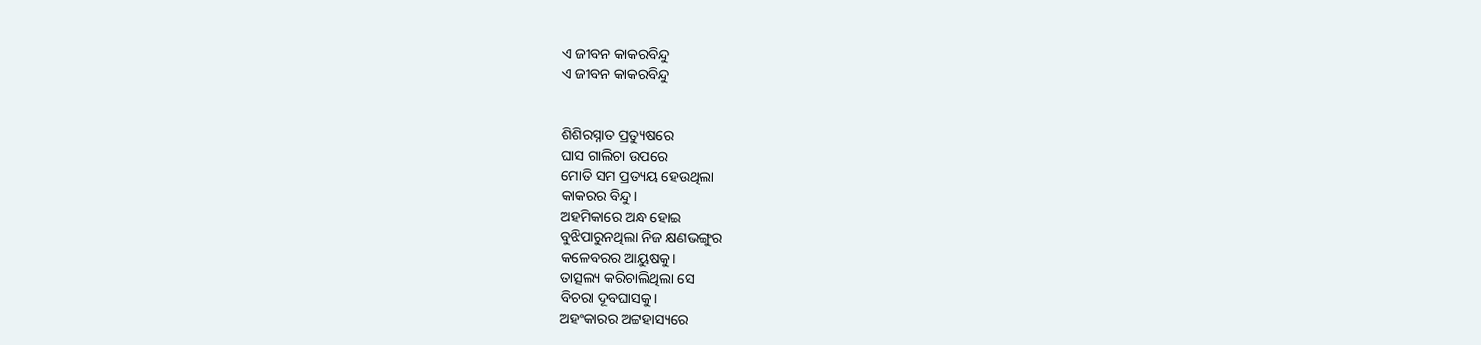ଏ ଜୀବନ କାକରବିନ୍ଦୁ
ଏ ଜୀବନ କାକରବିନ୍ଦୁ


ଶିଶିରସ୍ନାତ ପ୍ରତ୍ୟୁଷରେ
ଘାସ ଗାଲିଚା ଉପରେ
ମୋତି ସମ ପ୍ରତ୍ୟୟ ହେଉଥିଲା
କାକରର ବିନ୍ଦୁ।
ଅହମିକାରେ ଅନ୍ଧ ହୋଇ
ବୁଝିପାରୁନଥିଲା ନିଜ କ୍ଷଣଭଙ୍ଗୁର
କଳେବରର ଆୟୁଷକୁ।
ତାତ୍ସଲ୍ୟ କରିଚାଲିଥିଲା ସେ
ବିଚରା ଦୂବଘାସକୁ।
ଅହଂକାରର ଅଟ୍ଟହାସ୍ୟରେ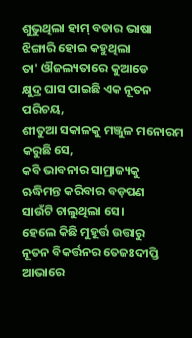ଶୁଭୁଥିଲା ହାମ୍ ବଡାର ଭାଷା
ଝିଙ୍ଗାରି ହୋଇ କହୁଥିଲା
ତା' ଔଜଲ୍ୟତାରେ କୁଆଡେ
କ୍ଷୁଦ୍ର ଘାସ ପାଇଛି ଏକ ନୂତନ ପରିଚୟ,
ଶୀତୁଆ ସକାଳକୁ ମଞ୍ଜୁଳ ମନୋରମ
କରୁଛି ସେ,
କବି ଭାବନାର ସାମ୍ରାଜ୍ୟକୁ
ଋଦ୍ଧିମନ୍ତ କରିବାର ବଡ଼ପଣ
ସାଉଁଟି ଚାଲୁଥିଲା ସେ।
ହେଲେ କିଛି ମୁହୂର୍ତ୍ତ ଉତ୍ତାରୁ
ନୂତନ ବିକର୍ତ୍ତନର ତେଜଃଦୀପ୍ତି ଆଭାରେ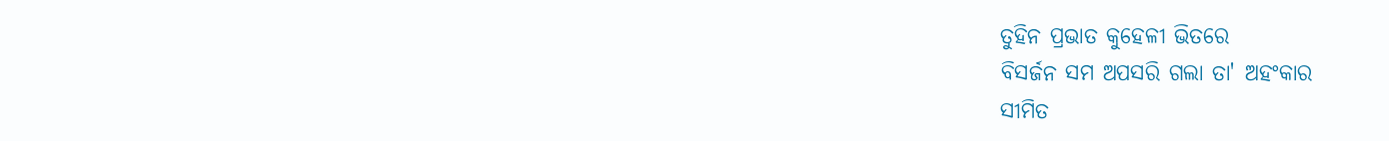ତୁହିନ ପ୍ରଭାତ କୁହେଳୀ ଭିତରେ
ବିସର୍ଜନ ସମ ଅପସରି ଗଲା ତା' ଅହଂକାର
ସୀମିତ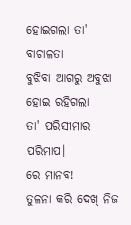ହୋଇଗଲା ତା' ବାଚାଳତା
ବୁଝିବା ଆଗରୁ ଅବୁଝା ହୋଇ ରହିଗଲା
ତା' ପରିସୀମାର ପରିମାପ।
ରେ ମାନବ!
ତୁଳନା କରି ଦେଖ୍ ନିଜ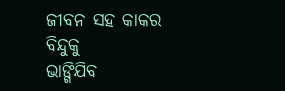ଜୀବନ ସହ କାକର ବିନ୍ଦୁକୁ
ଭାଙ୍ଗିଯିବ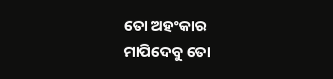ତୋ ଅହଂକାର
ମାପିଦେବୁ ତୋ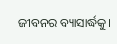ଜୀବନର ବ୍ୟାସାର୍ଦ୍ଧକୁ।